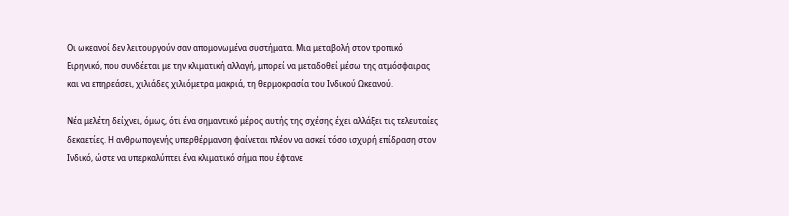Οι ωκεανοί δεν λειτουργούν σαν απομονωμένα συστήματα. Μια μεταβολή στον τροπικό Ειρηνικό, που συνδέεται με την κλιματική αλλαγή, μπορεί να μεταδοθεί μέσω της ατμόσφαιρας και να επηρεάσει, χιλιάδες χιλιόμετρα μακριά, τη θερμοκρασία του Ινδικού Ωκεανού.

Νέα μελέτη δείχνει, όμως, ότι ένα σημαντικό μέρος αυτής της σχέσης έχει αλλάξει τις τελευταίες δεκαετίες. Η ανθρωπογενής υπερθέρμανση φαίνεται πλέον να ασκεί τόσο ισχυρή επίδραση στον Ινδικό, ώστε να υπερκαλύπτει ένα κλιματικό σήμα που έφτανε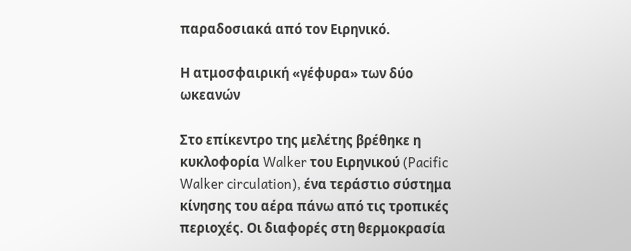παραδοσιακά από τον Ειρηνικό.

Η ατμοσφαιρική «γέφυρα» των δύο ωκεανών

Στο επίκεντρο της μελέτης βρέθηκε η κυκλοφορία Walker του Ειρηνικού (Pacific Walker circulation), ένα τεράστιο σύστημα κίνησης του αέρα πάνω από τις τροπικές περιοχές. Οι διαφορές στη θερμοκρασία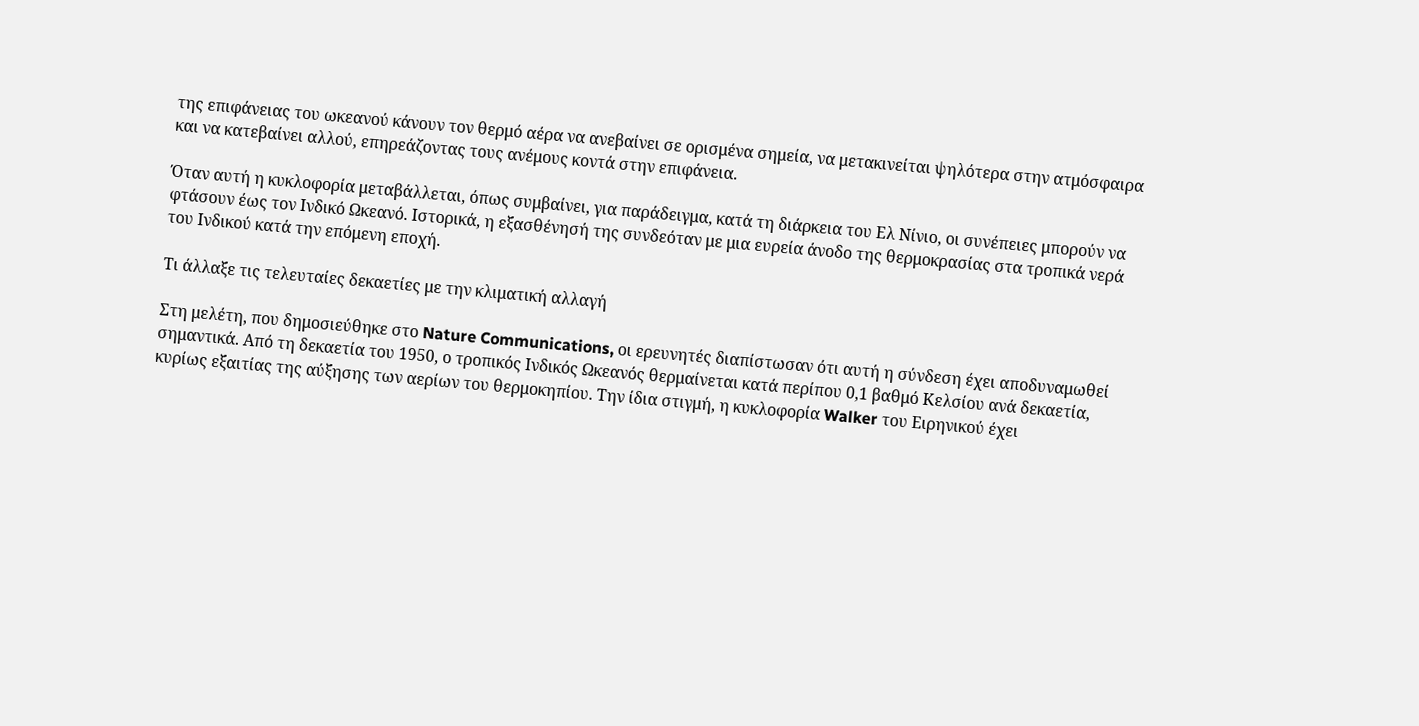της επιφάνειας του ωκεανού κάνουν τον θερμό αέρα να ανεβαίνει σε ορισμένα σημεία, να μετακινείται ψηλότερα στην ατμόσφαιρα και να κατεβαίνει αλλού, επηρεάζοντας τους ανέμους κοντά στην επιφάνεια.

Όταν αυτή η κυκλοφορία μεταβάλλεται, όπως συμβαίνει, για παράδειγμα, κατά τη διάρκεια του Ελ Νίνιο, οι συνέπειες μπορούν να φτάσουν έως τον Ινδικό Ωκεανό. Ιστορικά, η εξασθένησή της συνδεόταν με μια ευρεία άνοδο της θερμοκρασίας στα τροπικά νερά του Ινδικού κατά την επόμενη εποχή.

Τι άλλαξε τις τελευταίες δεκαετίες με την κλιματική αλλαγή

Στη μελέτη, που δημοσιεύθηκε στο Nature Communications, οι ερευνητές διαπίστωσαν ότι αυτή η σύνδεση έχει αποδυναμωθεί σημαντικά. Από τη δεκαετία του 1950, ο τροπικός Ινδικός Ωκεανός θερμαίνεται κατά περίπου 0,1 βαθμό Κελσίου ανά δεκαετία, κυρίως εξαιτίας της αύξησης των αερίων του θερμοκηπίου. Την ίδια στιγμή, η κυκλοφορία Walker του Ειρηνικού έχει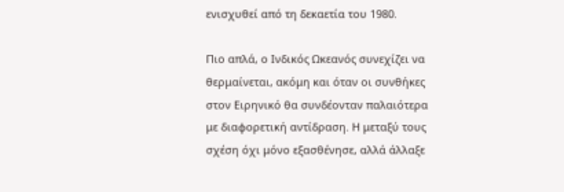ενισχυθεί από τη δεκαετία του 1980.

Πιο απλά, ο Ινδικός Ωκεανός συνεχίζει να θερμαίνεται, ακόμη και όταν οι συνθήκες στον Ειρηνικό θα συνδέονταν παλαιότερα με διαφορετική αντίδραση. Η μεταξύ τους σχέση όχι μόνο εξασθένησε, αλλά άλλαξε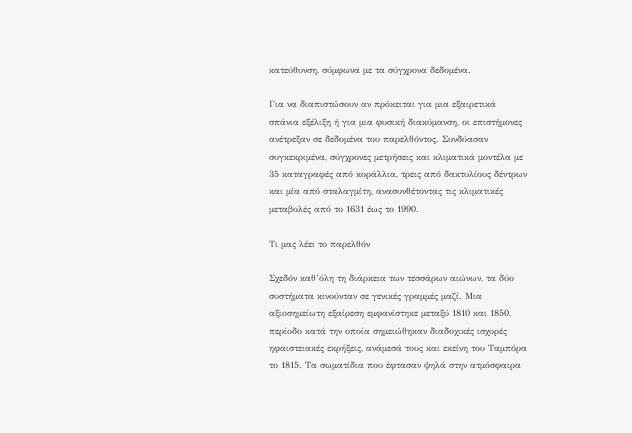κατεύθυνση, σύμφωνα με τα σύγχρονα δεδομένα.

Για να διαπιστώσουν αν πρόκειται για μια εξαιρετικά σπάνια εξέλιξη ή για μια φυσική διακύμανση, οι επιστήμονες ανέτρεξαν σε δεδομένα του παρελθόντος. Συνδύασαν συγκεκριμένα, σύγχρονες μετρήσεις και κλιματικά μοντέλα με 35 καταγραφές από κοράλλια, τρεις από δακτυλίους δέντρων και μία από σταλαγμίτη, ανασυνθέτοντας τις κλιματικές μεταβολές από το 1631 έως το 1990.

Τι μας λέει το παρελθόν

Σχεδόν καθ’όλη τη διάρκεια των τεσσάρων αιώνων, τα δύο συστήματα κινούνταν σε γενικές γραμμές μαζί. Μια αξιοσημείωτη εξαίρεση εμφανίστηκε μεταξύ 1810 και 1850, περίοδο κατά την οποία σημειώθηκαν διαδοχικές ισχυρές ηφαιστειακές εκρήξεις, ανάμεσά τους και εκείνη του Ταμπόρα το 1815. Τα σωματίδια που έφτασαν ψηλά στην ατμόσφαιρα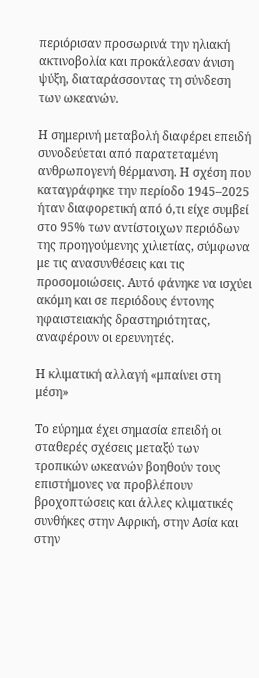περιόρισαν προσωρινά την ηλιακή ακτινοβολία και προκάλεσαν άνιση ψύξη, διαταράσσοντας τη σύνδεση των ωκεανών.

Η σημερινή μεταβολή διαφέρει επειδή συνοδεύεται από παρατεταμένη ανθρωπογενή θέρμανση. Η σχέση που καταγράφηκε την περίοδο 1945–2025 ήταν διαφορετική από ό,τι είχε συμβεί στο 95% των αντίστοιχων περιόδων της προηγούμενης χιλιετίας, σύμφωνα με τις ανασυνθέσεις και τις προσομοιώσεις. Αυτό φάνηκε να ισχύει ακόμη και σε περιόδους έντονης ηφαιστειακής δραστηριότητας, αναφέρουν οι ερευνητές.

Η κλιματική αλλαγή «μπαίνει στη μέση»

Το εύρημα έχει σημασία επειδή οι σταθερές σχέσεις μεταξύ των τροπικών ωκεανών βοηθούν τους επιστήμονες να προβλέπουν βροχοπτώσεις και άλλες κλιματικές συνθήκες στην Αφρική, στην Ασία και στην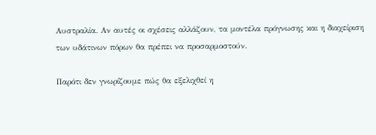Αυστραλία. Αν αυτές οι σχέσεις αλλάζουν, τα μοντέλα πρόγνωσης και η διαχείριση των υδάτινων πόρων θα πρέπει να προσαρμοστούν.

Παρότι δεν γνωρίζουμε πώς θα εξελιχθεί η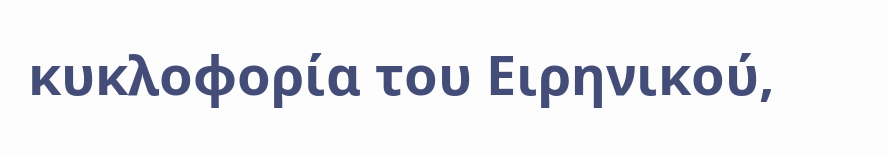κυκλοφορία του Ειρηνικού,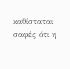καθίσταται σαφές ότι η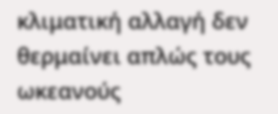κλιματική αλλαγή δεν θερμαίνει απλώς τους ωκεανούς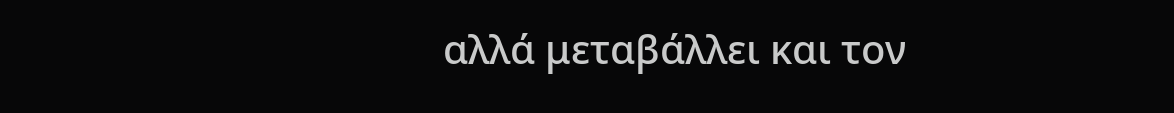αλλά μεταβάλλει και τον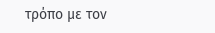τρόπο με τον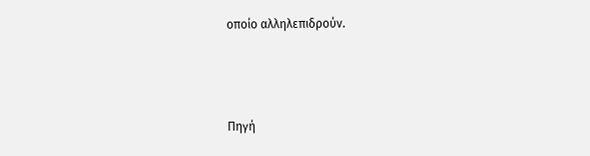οποίο αλληλεπιδρούν.



Πηγή